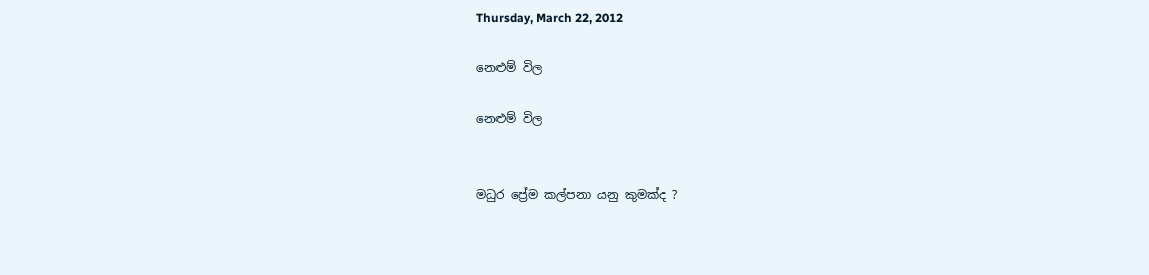Thursday, March 22, 2012

නෙළුම් විල

නෙළුම් විල


මධුර ප්‍රේම කල්පනා යනු කුමක්ද ?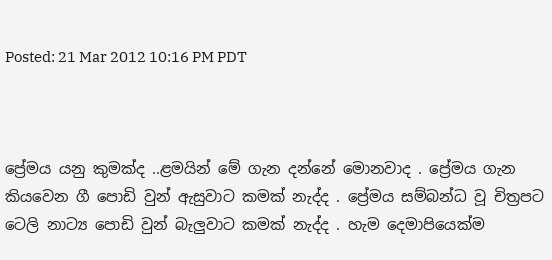Posted: 21 Mar 2012 10:16 PM PDT



ප්‍රේමය යනු කුමක්ද ..ළමයින් මේ ගැන දන්නේ මොනවාද . ප්‍රේමය ගැන කියවෙන ගී පොඩි වුන් ඇසුවාට කමක් නැද්ද . ප්‍රේමය සම්බන්ධ වූ චිත්‍රපට ටෙලි නාට්‍ය පොඩි වුන් බැලුවාට කමක් නැද්ද . හැම දෙමාපියෙක්ම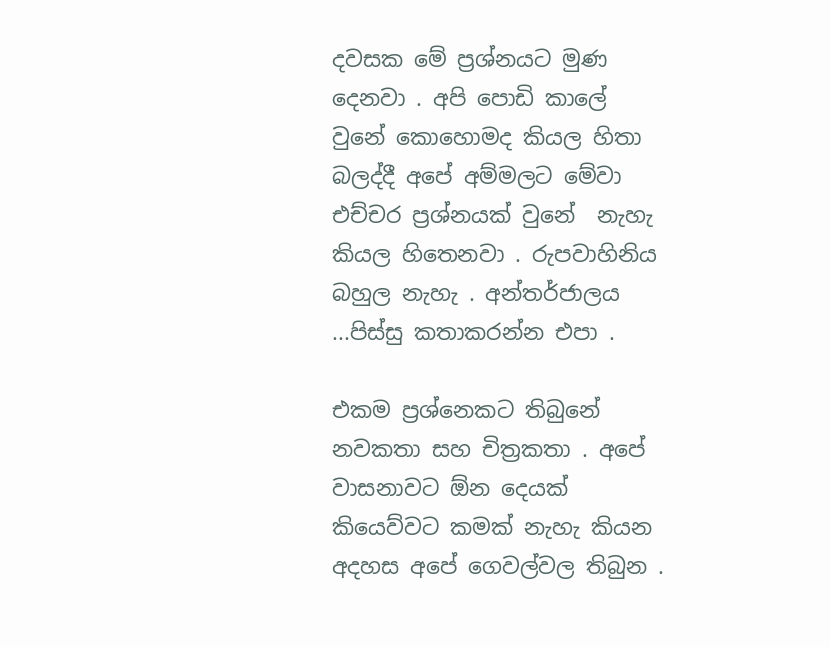දවසක මේ ප්‍රශ්නයට මුණ දෙනවා . අපි පොඩි කාලේ වුනේ කොහොමද කියල හිතා බලද්දී අපේ අම්මලට මේවා එච්චර ප්‍රශ්නයක් වුනේ  නැහැ කියල හිතෙනවා . රුපවාහිනිය බහුල නැහැ . අන්තර්ජාලය ...පිස්සු කතාකරන්න එපා .

එකම ප්‍රශ්නෙකට තිබුනේ නවකතා සහ චිත්‍රකතා . අපේ වාසනාවට ඕන දෙයක් කියෙව්වට කමක් නැහැ කියන අදහස අපේ ගෙවල්වල තිබුන .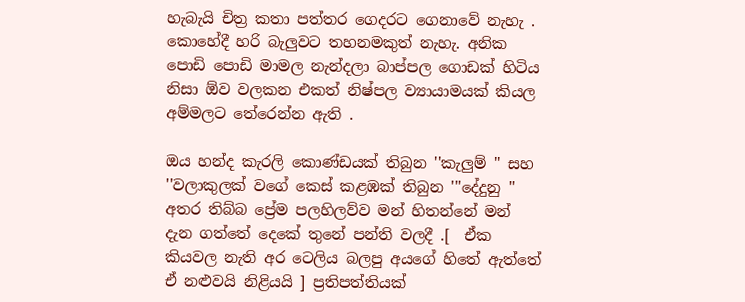හැබැයි චිත්‍ර කතා පත්තර ගෙදරට ගෙනාවේ නැහැ . කොහේදී හරි බැලුවට තහනමකුත් නැහැ. අනික පොඩි පොඩි මාමල නැන්දලා බාප්පල ගොඩක් හිටිය නිසා ඕව වලකන එකත් නිෂ්පල ව්‍යායාමයක් කියල අම්මලට තේරෙන්න ඇති .

ඔය හන්ද කැරලි කොණ්ඩයක් තිබුන ''කැලුම් '' සහ ''වලාකුලක් වගේ කෙස් කළඹක් තිබුන '''දේදුනු '' අතර තිබ්බ ප්‍රේම පලහිලව්ව මන් හිතන්නේ මන් දැන ගත්තේ දෙකේ තුනේ පන්ති වලදී .[  ඒක කියවල නැති අර ටෙලිය බලපු අයගේ හිතේ ඇත්තේ ඒ නළුවයි නිළියයි ] ප්‍රතිපත්තියක්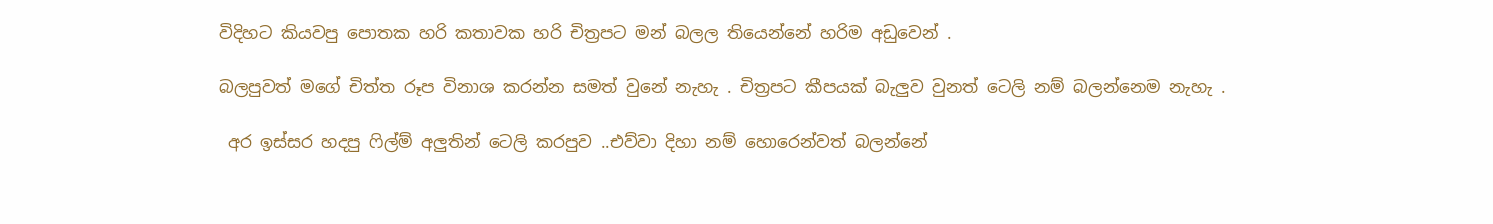විදිහට කියවපු පොතක හරි කතාවක හරි චිත්‍රපට මන් බලල තියෙන්නේ හරිම අඩුවෙන් .

බලපුවත් මගේ චිත්ත රූප විනාශ කරන්න සමත් වුනේ නැහැ . චිත්‍රපට කීපයක් බැලුව වුනත් ටෙලි නම් බලන්නෙම නැහැ .

 අර ඉස්සර හදපු ෆිල්ම් අලුතින් ටෙලි කරපුව ..එව්වා දිහා නම් හොරෙන්වත් බලන්නේ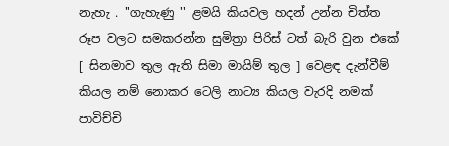නැහැ . ''ගැහැණු '' ළමයි කියවල හදන් උන්න චිත්ත රූප වලට සමකරන්න සුමිත්‍රා පිරිස් ටත් බැරි වුන එකේ [ සිනමාව තුල ඇති සිමා මායිම් තුල ] වෙළඳ දැන්වීම් කියල නම් නොකර ටෙලි නාට්‍ය කියල වැරදි නමක් පාවිච්චි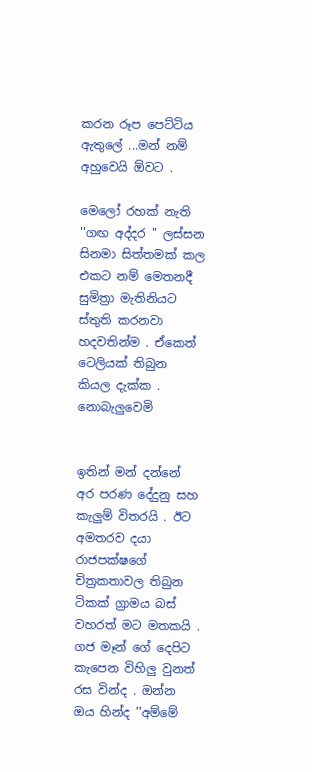කරන රූප පෙට්ටිය ඇතුලේ ...මන් නම් අහුවෙයි ඕවට .

මෙලෝ රහක් නැති ''ගඟ අද්දර '' ලස්සන සිනමා සිත්තමක් කල එකට නම් මෙතනදී සුමිත්‍රා මැතිනියට ස්තුති කරනවා හදවතින්ම . ඒකෙත් ටෙලියක් තිබුන කියල දැක්ක . නොබැලුවෙමි


ඉතින් මන් දන්නේ අර පරණ දේදුනු සහ කැලුම් විතරයි . ඊට අමතරව දයා රාජපක්ෂගේ චිත්‍රකතාවල තිබුන ටිකක් ග්‍රාමය බස් වහරත් මට මතකයි . ගජ මෑන් ගේ දෙපිට කැපෙන විහිලු වුනත් රස වින්ද . ඔන්න ඔය හින්ද ''අම්මේ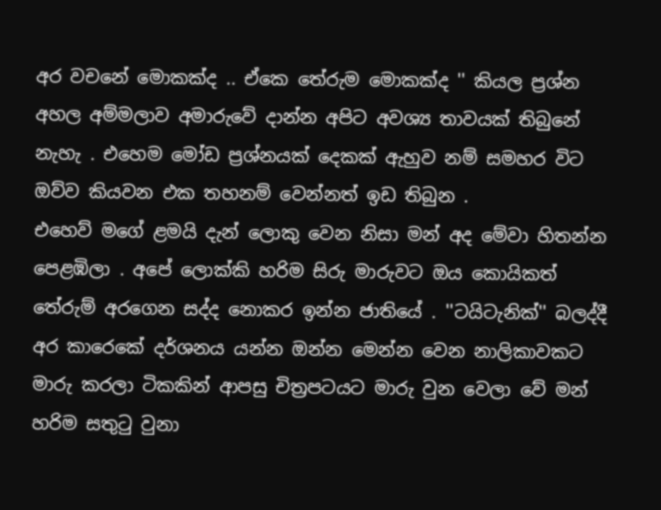අර වචනේ මොකක්ද .. ඒකෙ තේරුම මොකක්ද '' කියල ප්‍රශ්න අහල අම්මලාව අමාරුවේ දාන්න අපිට අවශ්‍ය තාවයක් තිබුනේ නැහැ . එහෙම මෝඩ ප්‍රශ්නයක් දෙකක් ඇහුව නම් සමහර විට ඔව්ව කියවන එක තහනම් වෙන්නත් ඉඩ තිබුන .
එහෙව් මගේ ළමයි දැන් ලොකු වෙන නිසා මන් අද මේවා හිතන්න පෙළඹිලා . අපේ ලොක්කි හරිම සිරු මාරුවට ඔය කොයිකත් තේරුම් අරගෙන සද්ද නොකර ඉන්න ජාතියේ . ''ටයිටැනික්'' බලද්දී අර කාරෙකේ දර්ශනය යන්න ඔන්න මෙන්න වෙන නාලිකාවකට මාරු කරලා ටිකකින් ආපසු චිත්‍රපටයට මාරු වුන වෙලා වේ මන් හරිම සතුටු වුනා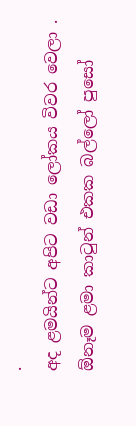.
අද ළමයින්ට අපිට වඩා ලෝකය විවර වෙලා . ඕනෑම ළමා කාටුන් එකක බල්ලෝ පුසෝ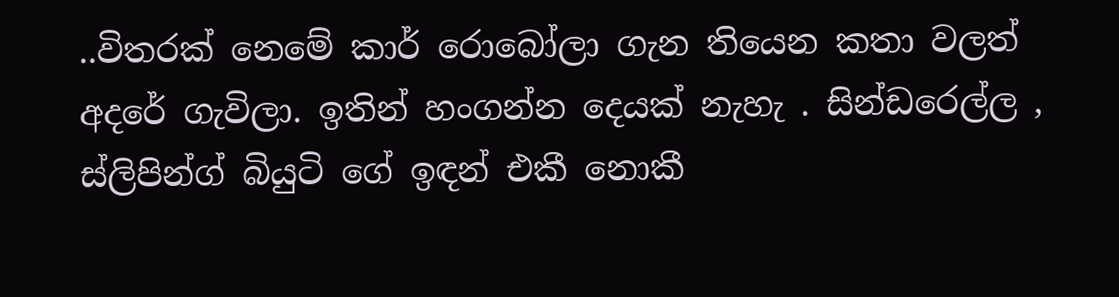..විතරක් නෙමේ කාර් රොබෝලා ගැන තියෙන කතා වලත් අදරේ ගැවිලා. ඉතින් හංගන්න දෙයක් නැහැ . සින්ඩරෙල්ල , ස්ලිපින්ග් බියුටි ගේ ඉඳන් එකී නොකී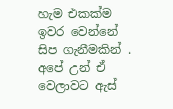හැම එකක්ම ඉවර වෙන්නේ සිප ගැනීමකින් . අපේ උන් ඒ වෙලාවට ඇස්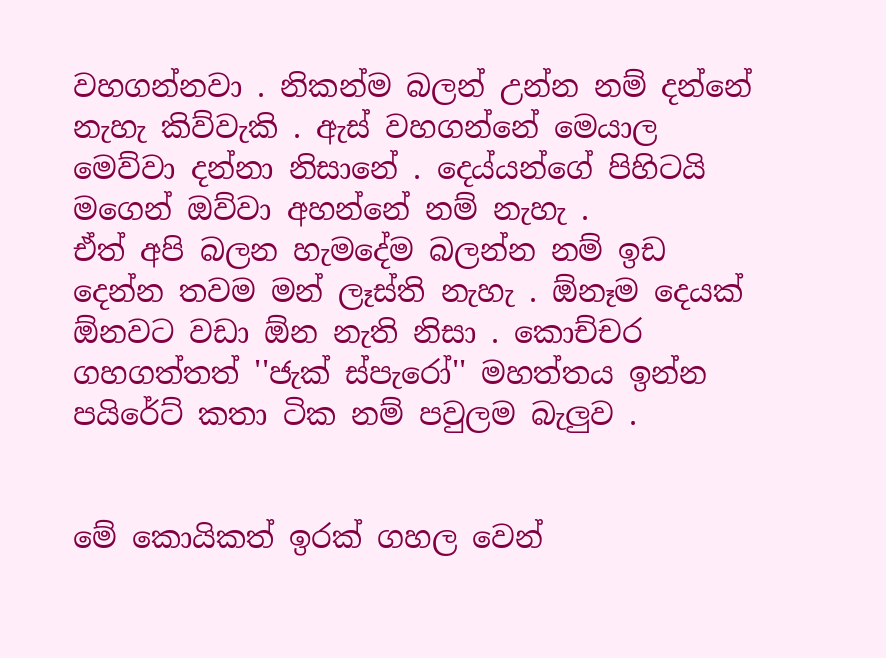වහගන්නවා . නිකන්ම බලන් උන්න නම් දන්නේ නැහැ කිව්වැකි . ඇස් වහගන්නේ මෙයාල මෙව්වා දන්නා නිසානේ . දෙය්යන්ගේ පිහිටයි මගෙන් ඔව්වා අහන්නේ නම් නැහැ .
ඒත් අපි බලන හැමදේම බලන්න නම් ඉඩ දෙන්න තවම මන් ලෑස්ති නැහැ . ඕනෑම දෙයක් ඕනවට වඩා ඕන නැති නිසා . කොච්චර ගහගත්තත් ''ජැක් ස්පැරෝ'' මහත්තය ඉන්න පයිරේට් කතා ටික නම් පවුලම බැලුව .


මේ කොයිකත් ඉරක් ගහල වෙන්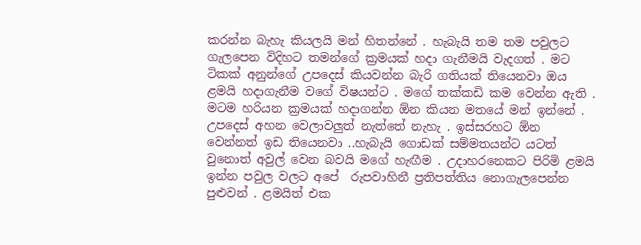කරන්න බැහැ කියලයි මන් හිතන්නේ . හැබැයි තම තම පවුලට ගැලපෙන විදිහට තමන්ගේ ක්‍රමයක් හදා ගැනීමයි වැදගත් . මට  ටිකක් අනුන්ගේ උපදෙස් කියවන්න බැරි ගතියක් තියෙනවා ඔය ළමයි හදාගැනීම වගේ විෂයන්ට . මගේ තක්කඩි කම වෙන්න ඇති . මටම හරියන ක්‍රමයක් හදාගන්න ඕන කියන මතයේ මන් ඉන්නේ . උපදෙස් අහන වෙලාවලුත් නැත්තේ නැහැ . ඉස්සරහට ඕන වෙන්නත් ඉඩ තියෙනවා ..හැබැයි ගොඩක් සම්මතයන්ට යටත් වුනොත් අවුල් වෙන බවයි මගේ හැඟීම . උදාහරනෙකට පිරිමි ළමයි ඉන්න පවුල වලට අපේ  රුපවාහිනී ප්‍රතිපත්තිය නොගැලපෙන්න පුළුවන් . ළමයිත් එක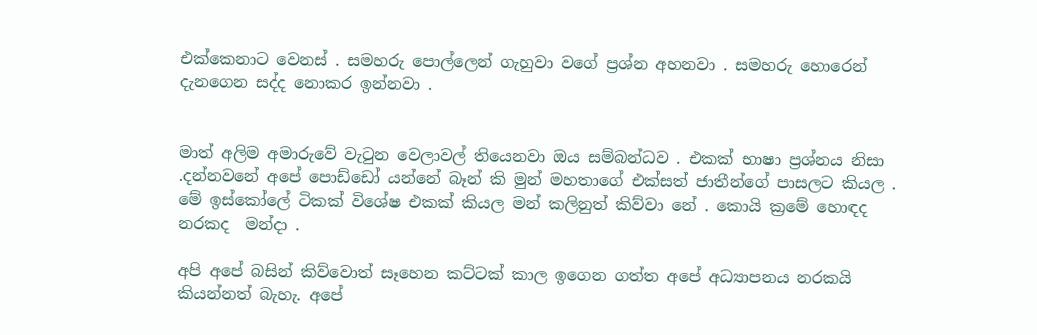එක්කෙනාට වෙනස් . සමහරු පොල්ලෙන් ගැහුවා වගේ ප්‍රශ්න අහනවා . සමහරු හොරෙන් දැනගෙන සද්ද නොකර ඉන්නවා .


මාත් අලිම අමාරුවේ වැටුන වෙලාවල් තියෙනවා ඔය සම්බන්ධව . එකක් භාෂා ප්‍රශ්නය නිසා .දන්නවනේ අපේ පොඩ්ඩෝ යන්නේ බෑන් කි මුන් මහතාගේ එක්සත් ජාතීන්ගේ පාසලට කියල .
මේ ඉස්කෝලේ ටිකක් විශේෂ එකක් කියල මන් කලිනුත් කිව්වා නේ . කොයි ක්‍රමේ හොඳද  නරකද  මන්දා .

අපි අපේ බසින් කිව්වොත් සෑහෙන කට්ටක් කාල ඉගෙන ගත්ත අපේ අධ්‍යාපනය නරකයි කියන්නත් බැහැ. අපේ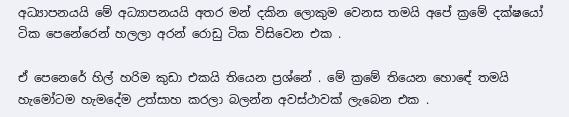අධ්‍යාපනයයි මේ අධ්‍යාපනයයි අතර මන් දකින ලොකුම වෙනස තමයි අපේ ක්‍රමේ දක්ෂයෝ ටික පෙනේරෙන් හලලා අරන් රොඩු ටික විසිවෙන එක .

ඒ පෙනෙරේ හිල් හරිම කුඩා එකයි තියෙන ප්‍රශ්නේ . මේ ක්‍රමේ තියෙන හොඳේ තමයි හැමෝටම හැමදේම උත්සාහ කරලා බලන්න අවස්ථාවක් ලැබෙන එක .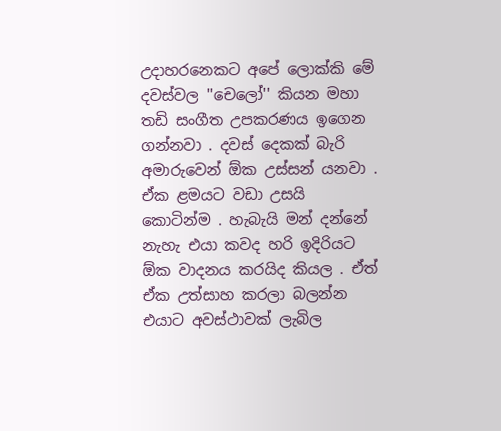උදාහරනෙකට අපේ ලොක්කි මේ දවස්වල ''චෙලෝ'' කියන මහා තඩි සංගීත උපකරණය ඉගෙන ගන්නවා . දවස් දෙකක් බැරි අමාරුවෙන් ඕක උස්සන් යනවා . ඒක ළමයට වඩා උසයි කොටින්ම . හැබැයි මන් දන්නේ නැහැ එයා කවද හරි ඉදිරියට ඕක වාදනය කරයිද කියල . ඒත් ඒක උත්සාහ කරලා බලන්න එයාට අවස්ථාවක් ලැබිල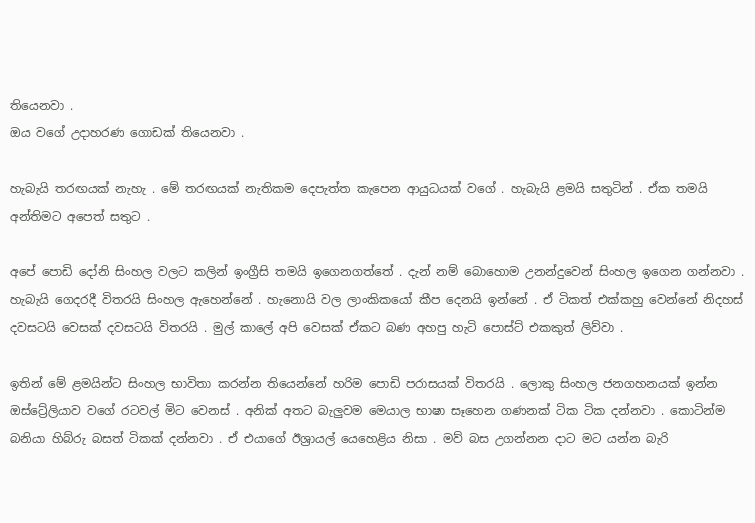තියෙනවා .
ඔය වගේ උදාහරණ ගොඩක් තියෙනවා .

හැබැයි තරඟයක් නැහැ . මේ තරඟයක් නැතිකම දෙපැත්ත කැපෙන ආයුධයක් වගේ . හැබැයි ළමයි සතුටින් . ඒක තමයි අන්තිමට අපෙත් සතුට .

අපේ පොඩි දෝනි සිංහල වලට කලින් ඉංග්‍රීසි තමයි ඉගෙනගත්තේ . දැන් නම් බොහොම උනන්දුවෙන් සිංහල ඉගෙන ගන්නවා . හැබැයි ගෙදරදී විතරයි සිංහල ඇහෙන්නේ . හැනොයි වල ලාංකිකයෝ කීප දෙනයි ඉන්නේ . ඒ ටිකත් එක්කහු වෙන්නේ නිදහස් දවසටයි වෙසක් දවසටයි විතරයි . මුල් කාලේ අපි වෙසක් ඒකට බණ අහපු හැටි පොස්ට් එකකුත් ලිව්වා .

ඉතින් මේ ළමයින්ට සිංහල භාවිතා කරන්න තියෙන්නේ හරිම පොඩි පරාසයක් විතරයි . ලොකු සිංහල ජනගහනයක් ඉන්න ඔස්ට්‍රේලියාව වගේ රටවල් මිට වෙනස් . අනික් අතට බැලුවම මෙයාල භාෂා සෑහෙන ගණනක් ටික ටික දන්නවා . කොටින්ම බනියා හිබ්රු බසත් ටිකක් දන්නවා . ඒ එයාගේ ඊශ්‍රායල් යෙහෙළිය නිසා . මව් බස උගන්නන දාට මට යන්න බැරි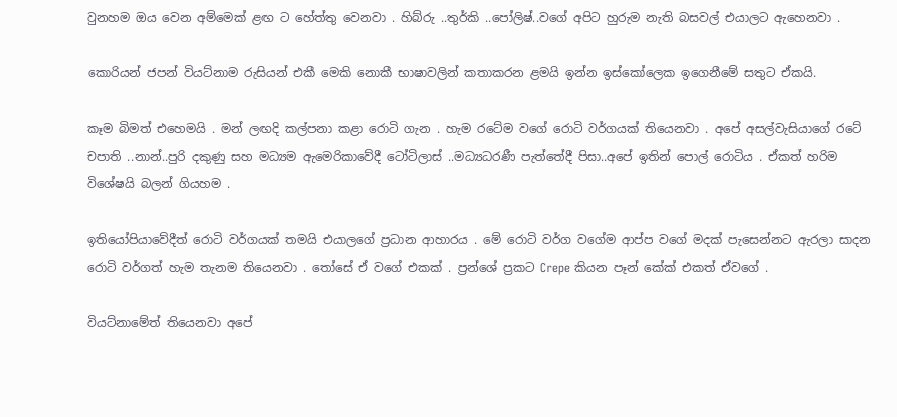වුනහම ඔය වෙන අම්මෙක් ළඟ ට හේත්තු වෙනවා . හිබ්රු ..තුර්කි ..පෝලිෂ්..වගේ අපිට හුරුම නැති බසවල් එයාලට ඇහෙනවා .

කොරියන් ජපන් වියට්නාම රුසියන් එකී මෙකි නොකී භාෂාවලින් කතාකරන ළමයි ඉන්න ඉස්කෝලෙක ඉගෙනීමේ සතුට ඒකයි.

කෑම බිමත් එහෙමයි . මන් ලඟදි කල්පනා කළා රොටි ගැන . හැම රටේම වගේ රොටි වර්ගයක් තියෙනවා . අපේ අසල්වැසියාගේ රටේ චපාති ..නාන්..පුරි දකුණු සහ මධ්‍යම ඇමෙරිකාවේදී ටෝටිලාස් ..මධ්‍යධරණී පැත්තේදී පිසා..අපේ ඉතින් පොල් රොටිය . ඒකත් හරිම විශේෂයි බලන් ගියහම .

ඉතියෝපියාවේදීත් රොටි වර්ගයක් තමයි එයාලගේ ප්‍රධාන ආහාරය . මේ රොටි වර්ග වගේම ආප්ප වගේ මදක් පැසෙන්නට ඇරලා සාදන රොටි වර්ගත් හැම තැනම තියෙනවා . තෝසේ ඒ වගේ එකක් . ප්‍රන්ශේ ප්‍රකට Crepe කියන පෑන් කේක් එකත් ඒවගේ .

වියට්නාමේත් තියෙනවා අපේ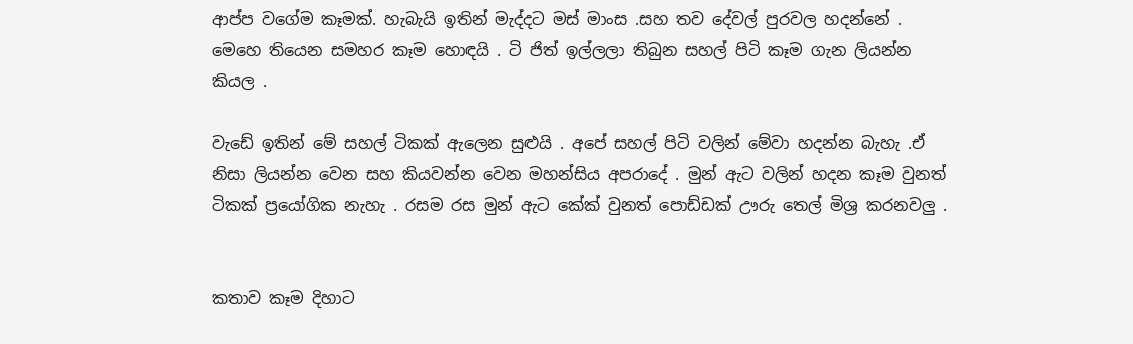ආප්ප වගේම කෑමක්. හැබැයි ඉතින් මැද්දට මස් මාංස .සහ තව දේවල් පුරවල හදන්නේ . මෙහෙ තියෙන සමහර කෑම හොඳයි . ටි ජිත් ඉල්ලලා තිබුන සහල් පිටි කෑම ගැන ලියන්න කියල .

වැඩේ ඉතින් මේ සහල් ටිකක් ඇලෙන සුළුයි . අපේ සහල් පිටි වලින් මේවා හදන්න බැහැ .ඒ නිසා ලියන්න වෙන සහ කියවන්න වෙන මහන්සිය අපරාදේ . මුන් ඇට වලින් හදන කෑම වුනත් ටිකක් ප්‍රයෝගික නැහැ . රසම රස මුන් ඇට කේක් වුනත් පොඩ්ඩක් ඌරු තෙල් මිශ්‍ර කරනවලු .


කතාව කෑම දිහාට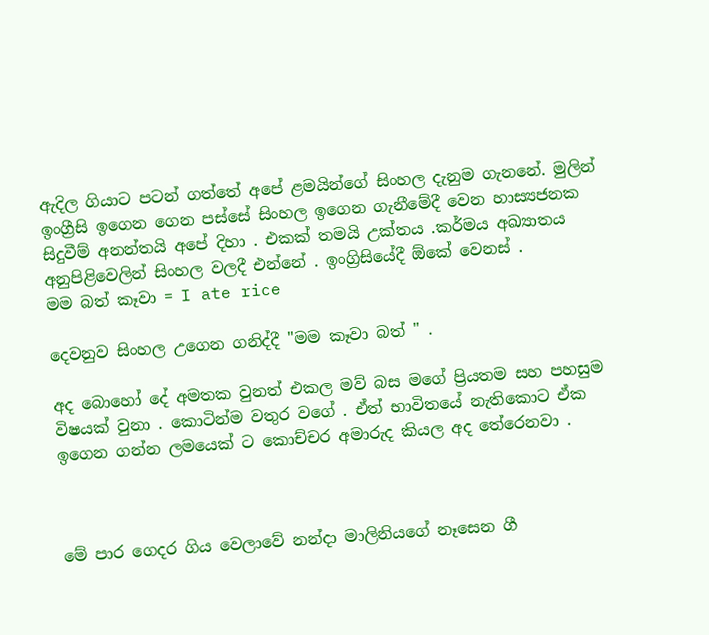ඇදිල ගියාට පටන් ගත්තේ අපේ ළමයින්ගේ සිංහල දැනුම ගැනනේ. මුලින් ඉංග්‍රීසි ඉගෙන ගෙන පස්සේ සිංහල ඉගෙන ගැනීමේදී වෙන හාස්‍යජනක සිදුවීම් අනන්තයි අපේ දිහා . එකක් තමයි උක්තය .කර්මය අඛ්‍යාතය අනුපිළිවෙලින් සිංහල වලදී එන්නේ . ඉංග්‍රිසියේදී ඕකේ වෙනස් .
මම බත් කෑවා = I ate rice

දෙවනුව සිංහල උගෙන ගනිද්දී ''මම කෑවා බත් '' .

අද බොහෝ දේ අමතක වුනත් එකල මව් බස මගේ ප්‍රියතම සහ පහසුම විෂයක් වුනා . කොටින්ම වතුර වගේ . ඒත් භාවිතයේ නැතිකොට ඒක ඉගෙන ගන්න ලමයෙක් ට කොච්චර අමාරුද කියල අද තේරෙනවා .



මේ පාර ගෙදර ගිය වෙලාවේ නන්දා මාලිනියගේ නෑසෙන ගී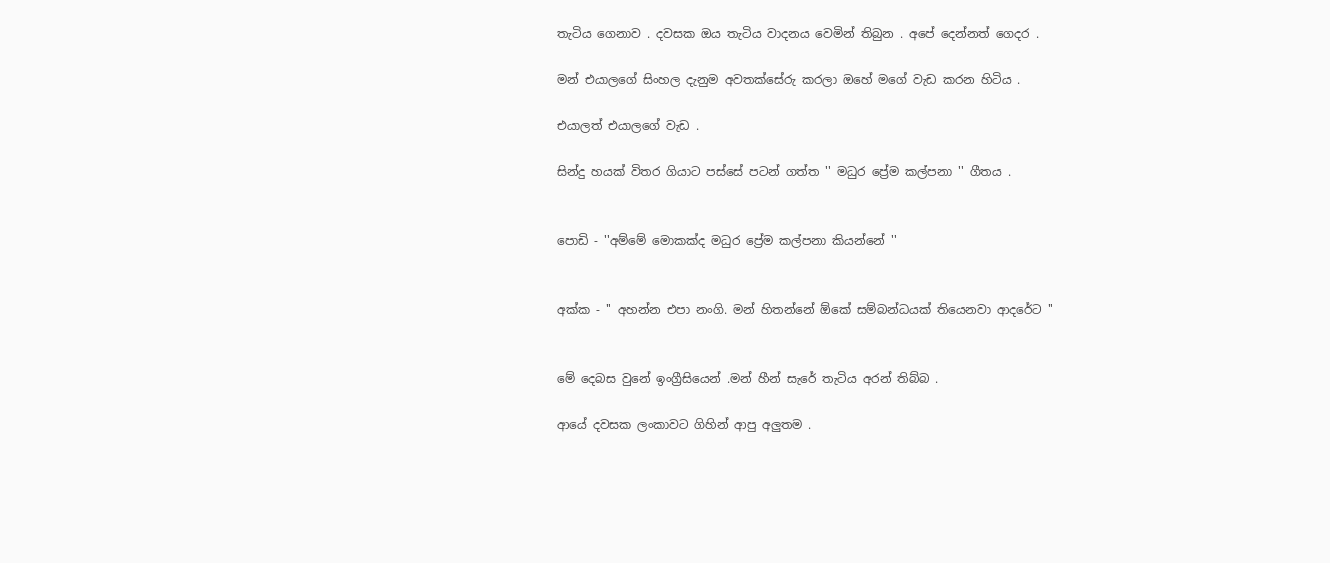තැටිය ගෙනාව . දවසක ඔය තැටිය වාදනය වෙමින් තිබුන . අපේ දෙන්නත් ගෙදර .

මන් එයාලගේ සිංහල දැනුම අවතක්සේරු කරලා ඔහේ මගේ වැඩ කරන හිටිය .

එයාලත් එයාලගේ වැඩ .

සින්දු හයක් විතර ගියාට පස්සේ පටන් ගත්ත '' මධුර ප්‍රේම කල්පනා '' ගීතය .


පොඩි - ''අම්මේ මොකක්ද මධුර ප්‍රේම කල්පනා කියන්නේ ''


අක්ක - '' අහන්න එපා නංගි. මන් හිතන්නේ ඕකේ සම්බන්ධයක් තියෙනවා ආදරේට ''


මේ දෙබස වුනේ ඉංග්‍රීසියෙන් .මන් හීන් සැරේ තැටිය අරන් තිබ්බ .

ආයේ දවසක ලංකාවට ගිහින් ආපු අලුතම .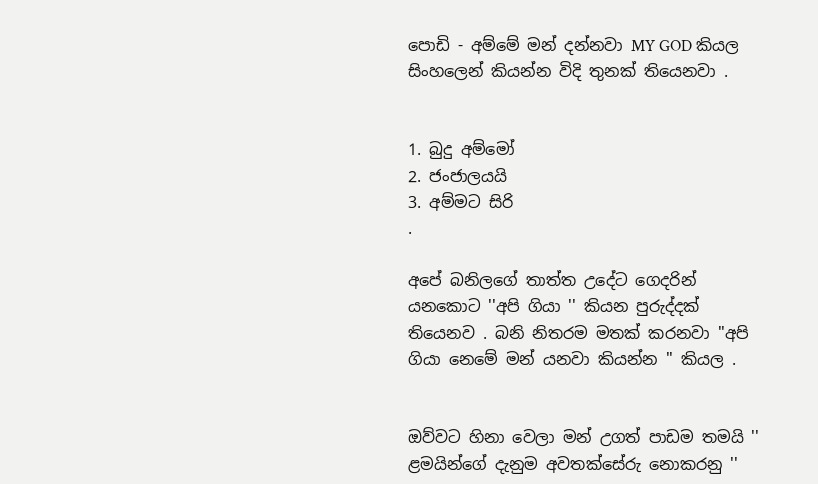පොඩි - අම්මේ මන් දන්නවා MY GOD කියල සිංහලෙන් කියන්න විදි තුනක් තියෙනවා .


1. බුදු අම්මෝ
2. ජංජාලයයි
3. අම්මට සිරි
.

අපේ බනිලගේ තාත්ත උදේට ගෙදරින් යනකොට ''අපි ගියා '' කියන පුරුද්දක් තියෙනව . බනි නිතරම මතක් කරනවා ''අපි ගියා නෙමේ මන් යනවා කියන්න '' කියල .


ඔව්වට හිනා වෙලා මන් උගත් පාඩම තමයි '' ළමයින්ගේ දැනුම අවතක්සේරු නොකරනු ''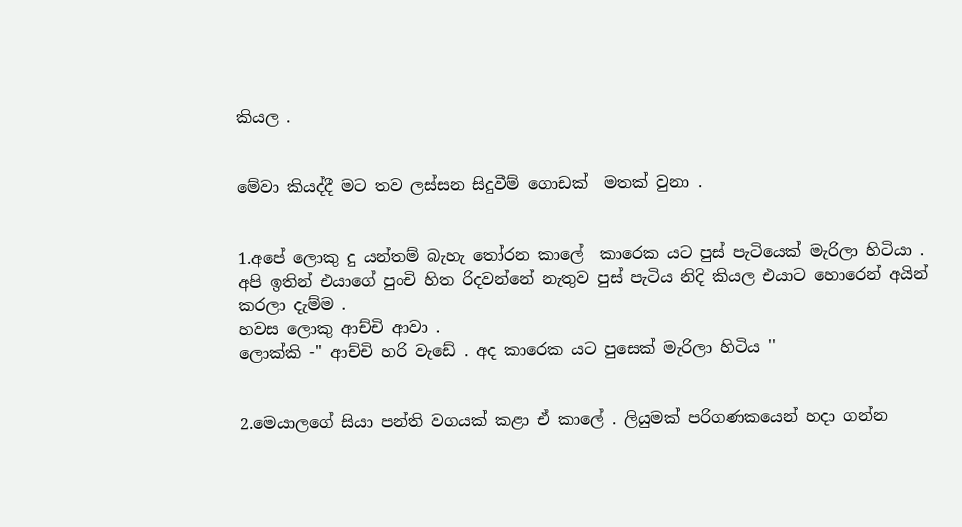කියල .


මේවා කියද්දී මට තව ලස්සන සිදුවීම් ගොඩක්  මතක් වුනා .


1.අපේ ලොකු දු යන්තම් බැහැ තෝරන කාලේ  කාරෙක යට පුස් පැටියෙක් මැරිලා හිටියා . අපි ඉතින් එයාගේ පුංචි හිත රිදවන්නේ නැතුව පුස් පැටිය නිදි කියල එයාට හොරෙන් අයින් කරලා දැම්ම .
හවස ලොකු ආච්චි ආවා .
ලොක්කි -'' ආච්චි හරි වැඩේ . අද කාරෙක යට පුසෙක් මැරිලා හිටිය ''


2.මෙයාලගේ සියා පන්ති වගයක් කළා ඒ කාලේ . ලියුමක් පරිගණකයෙන් හදා ගන්න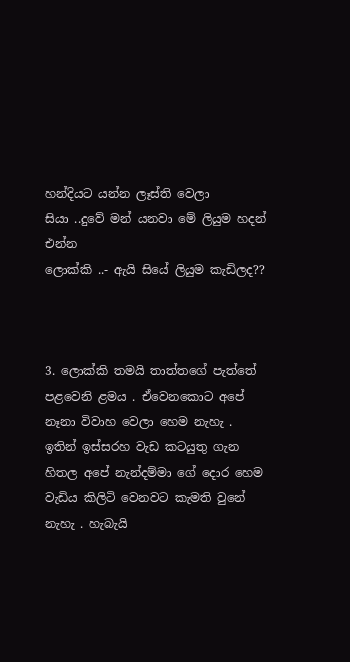හන්දියට යන්න ලෑස්ති වෙලා
සියා ..දුවේ මන් යනවා මේ ලියුම හදන් එන්න
ලොක්කි ..- ඇයි සියේ ලියුම කැඩිලද??



3. ලොක්කි තමයි තාත්තගේ පැත්තේ පළවෙනි ළමය . ඒවෙනකොට අපේ නෑනා විවාහ වෙලා හෙම නැහැ . ඉතින් ඉස්සරහ වැඩ කටයුතු ගැන හිතල අපේ නැන්දම්මා ගේ දොර හෙම වැඩිය කිලිටි වෙනවට කැමති වුනේ නැහැ . හැබැයි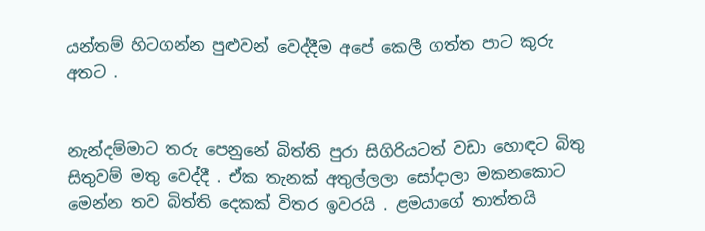යන්තම් හිටගන්න පුළුවන් වෙද්දීම අපේ කෙලී ගත්ත පාට කුරු අතට .


නැන්දම්මාට තරු පෙනුනේ බිත්ති පුරා සිගිරියටත් වඩා හොඳට බිතු සිතුවම් මතු වෙද්දී . ඒක තැනක් අතුල්ලලා සෝදාලා මකනකොට මෙන්න තව බිත්ති දෙකක් විතර ඉවරයි . ළමයාගේ තාත්තයි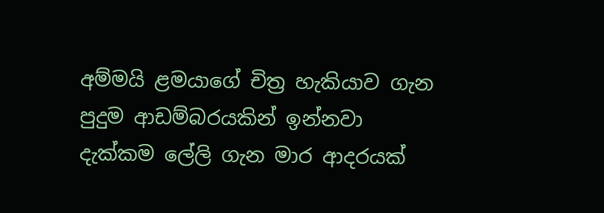අම්මයි ළමයාගේ චිත්‍ර හැකියාව ගැන පුදුම ආඩම්බරයකින් ඉන්නවා දැක්කම ලේලි ගැන මාර ආදරයක්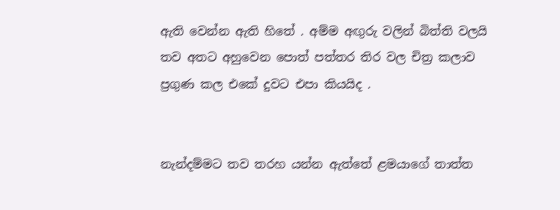ඇති වෙන්න ඇති හිතේ . අම්ම අඟුරු වලින් බිත්ති වලයි තව අතට අහුවෙන පොත් පත්තර තිර වල චිත්‍ර කලාව ප්‍රගුණ කල එකේ දුවට එපා කියයිද .


නැන්දම්මට තව තරහ යන්න ඇත්තේ ළමයාගේ තාත්ත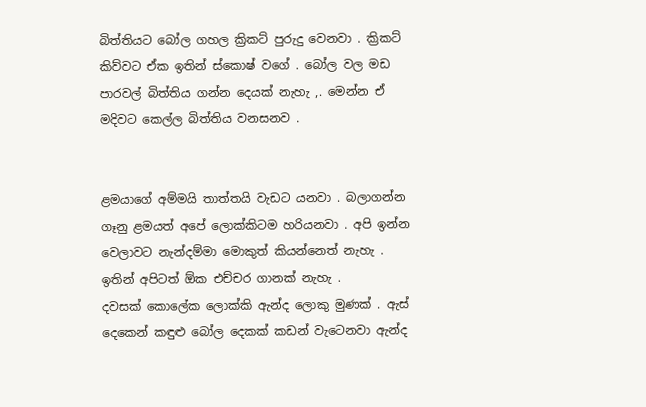බිත්තියට බෝල ගහල ක්‍රිකට් පුරුදු වෙනවා . ක්‍රිකට් කිව්වට ඒක ඉතින් ස්කොෂ් වගේ . බෝල වල මඩ පාරවල් බිත්තිය ගන්න දෙයක් නැහැ ,. මෙන්න ඒ මදිවට කෙල්ල බිත්තිය වනසනව .


ළමයාගේ අම්මයි තාත්තයි වැඩට යනවා . බලාගන්න ගෑනු ළමයත් අපේ ලොක්කිටම හරියනවා . අපි ඉන්න වෙලාවට නැන්දම්මා මොකුත් කියන්නෙත් නැහැ . ඉතින් අපිටත් ඕක එච්චර ගානක් නැහැ .
දවසක් කොලේක ලොක්කි ඇන්ද ලොකු මුණක් . ඇස් දෙකෙන් කඳුළු බෝල දෙකක් කඩන් වැටෙනවා ඇන්ද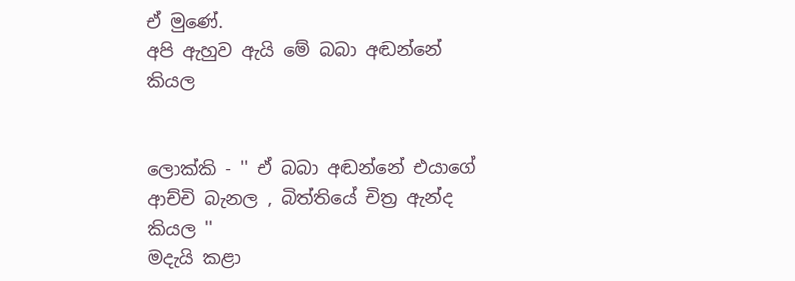ඒ මුණේ.
අපි ඇහුව ඇයි මේ බබා අඬන්නේ කියල


ලොක්කි - '' ඒ බබා අඬන්නේ එයාගේ ආච්චි බැනල , බිත්තියේ චිත්‍ර ඇන්ද කියල ''
මදැයි කළා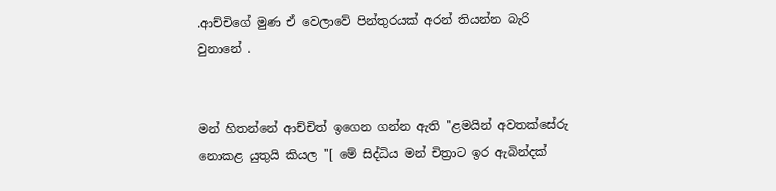.ආච්චිගේ මුණ ඒ වෙලාවේ පින්තුරයක් අරන් තියන්න බැරි වුනානේ .


මන් හිතන්නේ ආච්චිත් ඉගෙන ගන්න ඇති ''ළමයින් අවතක්සේරු නොකළ යුතුයි කියල ''[ මේ සිද්ධිය මන් චිත්‍රාට ඉර ඇබින්දක්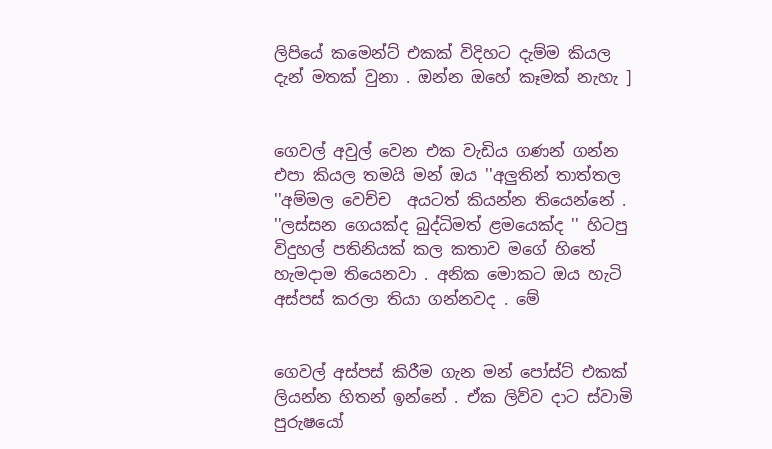ලිපියේ කමෙන්ට් එකක් විදිහට දැම්ම කියල දැන් මතක් වුනා . ඔන්න ඔහේ කෑමක් නැහැ ]


ගෙවල් අවුල් වෙන එක වැඩිය ගණන් ගන්න එපා කියල තමයි මන් ඔය ''අලුතින් තාත්තල ''අම්මල වෙච්ච  අයටත් කියන්න තියෙන්නේ . ''ලස්සන ගෙයක්ද බුද්ධිමත් ළමයෙක්ද '' හිටපු විදුහල් පතිනියක් කල කතාව මගේ හිතේ හැමදාම තියෙනවා . අනික මොකට ඔය හැටි අස්පස් කරලා තියා ගන්නවද . මේ


ගෙවල් අස්පස් කිරීම ගැන මන් පෝස්ට් එකක් ලියන්න හිතන් ඉන්නේ . ඒක ලිව්ව දාට ස්වාමි පුරුෂයෝ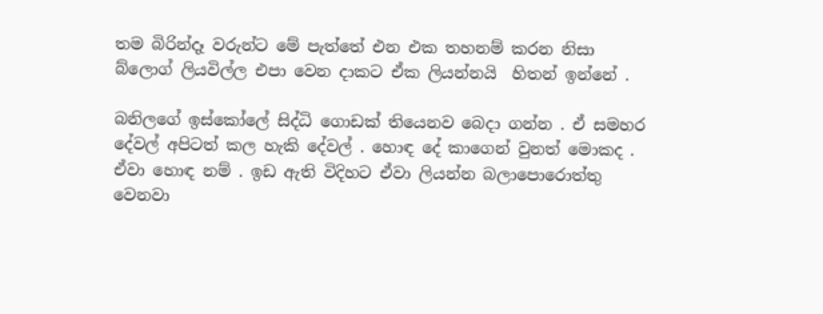තම බිරින්දෑ වරුන්ට මේ පැත්තේ එන එක තහනම් කරන නිසා බ්ලොග් ලියවිල්ල එපා වෙන දාකට ඒක ලියන්නයි  හිතන් ඉන්නේ .

බනිලගේ ඉස්කෝලේ සිද්ධි ගොඩක් තියෙනව බෙදා ගන්න . ඒ සමහර දේවල් අපිටත් කල හැකි දේවල් . හොඳ දේ කාගෙන් වුනත් මොකද . ඒවා හොඳ නම් . ඉඩ ඇති විදිහට ඒවා ලියන්න බලාපොරොත්තු වෙනවා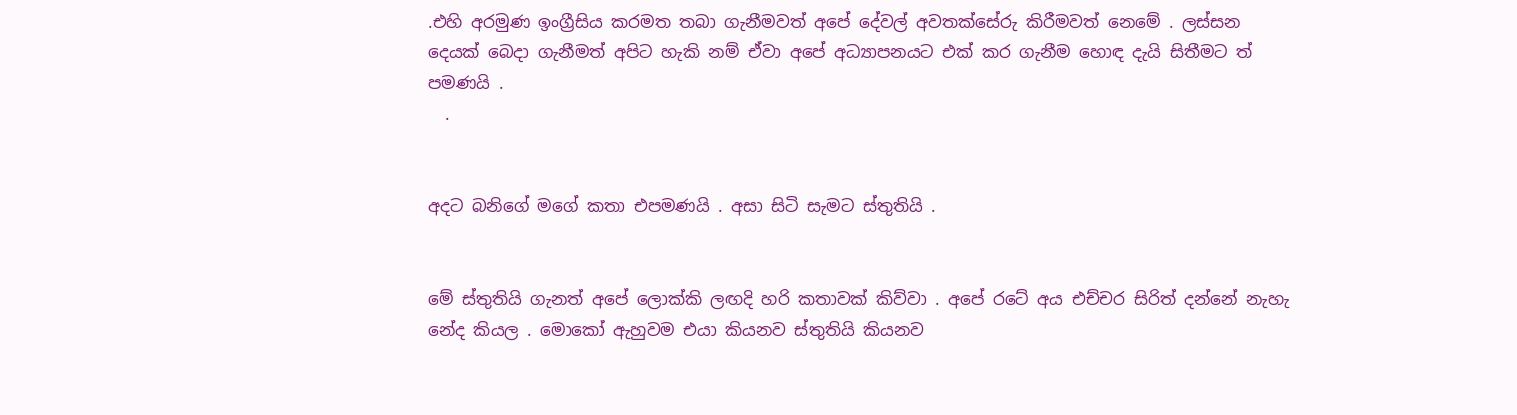.එහි අරමුණ ඉංග්‍රීසිය කරමත තබා ගැනීමවත් අපේ දේවල් අවතක්සේරු කිරීමවත් නෙමේ . ලස්සන දෙයක් බෙදා ගැනීමත් අපිට හැකි නම් ඒවා අපේ අධ්‍යාපනයට එක් කර ගැනීම හොඳ දැයි සිතීමට ත් පමණයි .
  .


අදට බනිගේ මගේ කතා එපමණයි . අසා සිටි සැමට ස්තුතියි .


මේ ස්තුතියි ගැනත් අපේ ලොක්කි ලඟදි හරි කතාවක් කිව්වා . අපේ රටේ අය එච්චර සිරිත් දන්නේ නැහැ නේද කියල . මොකෝ ඇහුවම එයා කියනව ස්තුතියි කියනව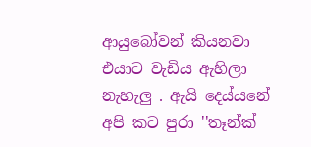ආයුබෝවන් කියනවා  එයාට වැඩිය ඇහිලා නැහැලු . ඇයි දෙය්යනේ අපි කට පුරා ''තෑන්ක්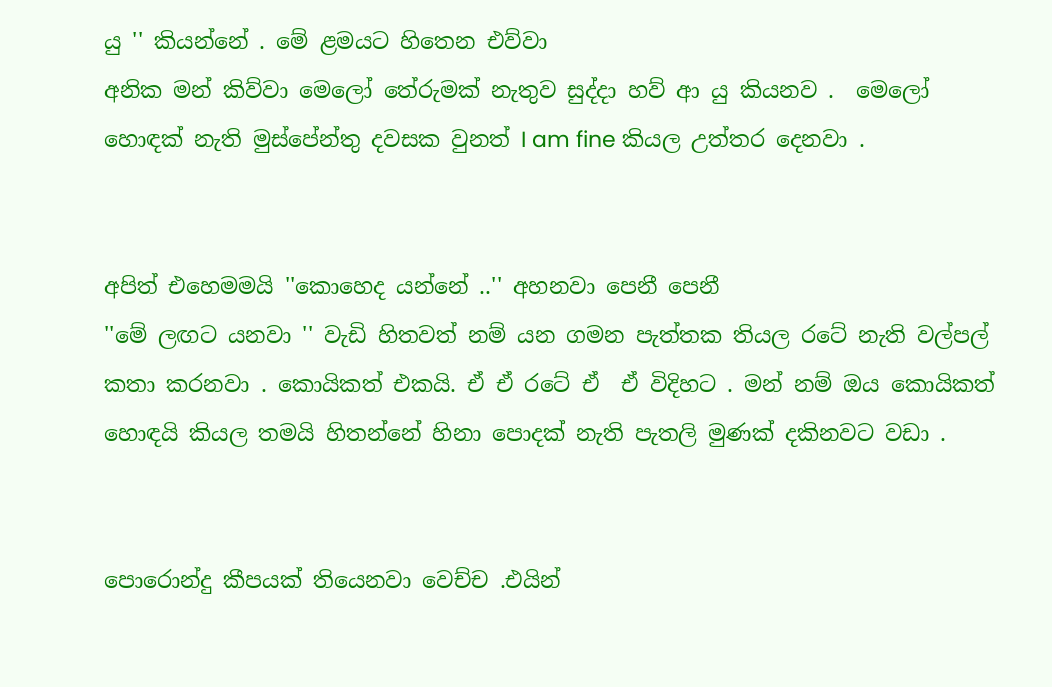යු '' කියන්නේ . මේ ළමයට හිතෙන එව්වා
අනික මන් කිව්වා මෙලෝ තේරුමක් නැතුව සුද්දා හව් ආ යු කියනව .  මෙලෝ හොඳක් නැති මුස්පේන්තු දවසක වුනත් I am fine කියල උත්තර දෙනවා .


අපිත් එහෙමමයි ''කොහෙද යන්නේ ..'' අහනවා පෙනී පෙනී
''මේ ලඟට යනවා '' වැඩි හිතවත් නම් යන ගමන පැත්තක තියල රටේ නැති වල්පල් කතා කරනවා . කොයිකත් එකයි. ඒ ඒ රටේ ඒ  ඒ විදිහට . මන් නම් ඔය කොයිකත් හොඳයි කියල තමයි හිතන්නේ හිනා පොදක් නැති පැතලි මුණක් දකිනවට වඩා .


පොරොන්දු කීපයක් තියෙනවා වෙච්ච .එයින්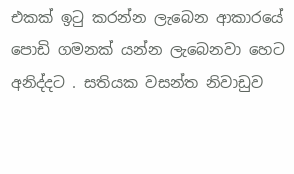එකක් ඉටු කරන්න ලැබෙන ආකාරයේ පොඩි ගමනක් යන්න ලැබෙනවා හෙට අනිද්දට . සතියක වසන්ත නිවාඩුව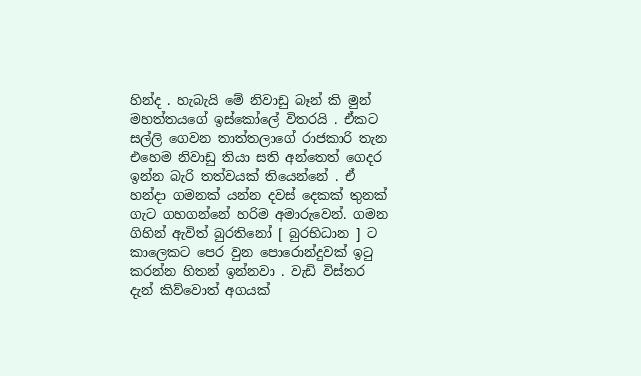හින්ද . හැබැයි මේ නිවාඩු බෑන් කි මුන් මහත්තයගේ ඉස්කෝලේ විතරයි . ඒකට සල්ලි ගෙවන තාත්තලාගේ රාජකාරි තැන එහෙම නිවාඩු තියා සති අන්තෙත් ගෙදර ඉන්න බැරි තත්වයක් තියෙන්නේ . ඒ හන්දා ගමනක් යන්න දවස් දෙකක් තුනක් ගැට ගහගන්නේ හරිම අමාරුවෙන්. ගමන ගිහින් ඇවිත් බුරතිනෝ [ බුරභිධාන ] ට කාලෙකට පෙර වුන පොරොන්දුවක් ඉටු කරන්න හිතන් ඉන්නවා . වැඩි විස්තර දැන් කිව්වොත් අගයක්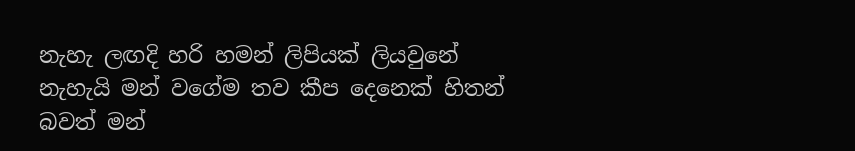නැහැ ලඟදි හරි හමන් ලිපියක් ලියවුනේ නැහැයි මන් වගේම තව කීප දෙනෙක් හිතන් බවත් මන්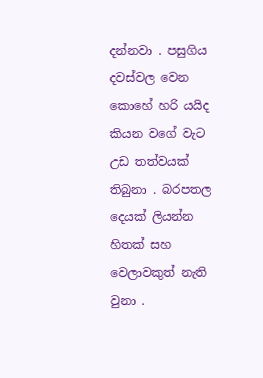දන්නවා . පසුගිය දවස්වල වෙන කොහේ හරි යයිද කියන වගේ වැට උඩ තත්වයක් තිබුනා . බරපතල දෙයක් ලියන්න හිතක් සහ වෙලාවකුත් නැති වුනා .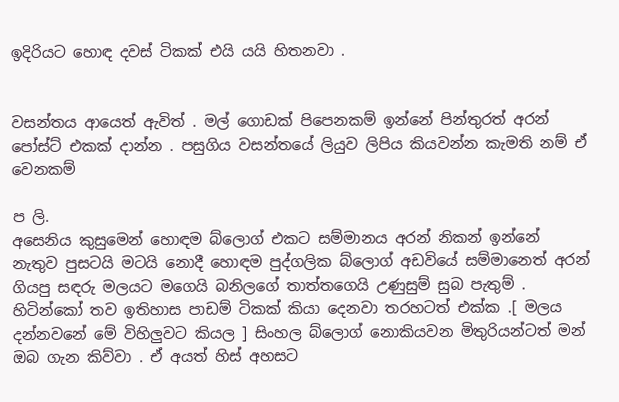ඉදිරියට හොඳ දවස් ටිකක් එයි යයි හිතනවා .


වසන්තය ආයෙත් ඇවිත් . මල් ගොඩක් පිපෙනකම් ඉන්නේ පින්තුරත් අරන් පෝස්ට් එකක් දාන්න . පසුගිය වසන්තයේ ලියුව ලිපිය කියවන්න කැමති නම් ඒ වෙනකම්

ප ලි.
අසෙනිය කුසුමෙන් හොඳම බ්ලොග් එකට සම්මානය අරන් නිකන් ඉන්නේ නැතුව පුසටයි මටයි නොදී හොඳම පුද්ගලික බ්ලොග් අඩවියේ සම්මානෙත් අරන් ගියපු සඳරු මලයට මගෙයි බනිලගේ තාත්තගෙයි උණුසුම් සුබ පැතුම් . හිටින්කෝ තව ඉතිහාස පාඩම් ටිකක් කියා දෙනවා තරහටත් එක්ක .[ මලය දන්නවනේ මේ විහිලුවට කියල ] සිංහල බ්ලොග් නොකියවන මිතුරියන්ටත් මන් ඔබ ගැන කිව්වා . ඒ අයත් හිස් අහසට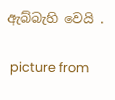ඇබ්බැහි වෙයි .

 picture from